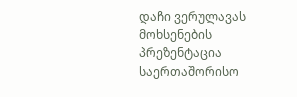დაჩი ვერულავას მოხსენების პრეზენტაცია საერთაშორისო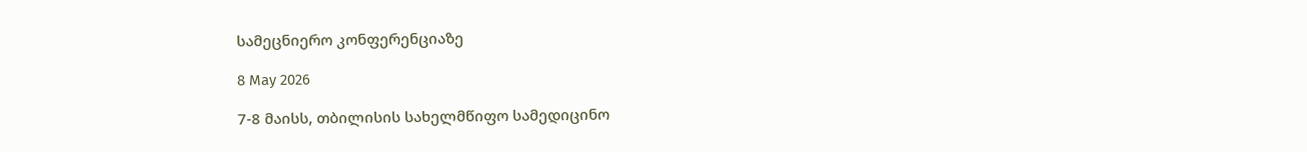სამეცნიერო კონფერენციაზე

8 May 2026

7-8 მაისს, თბილისის სახელმწიფო სამედიცინო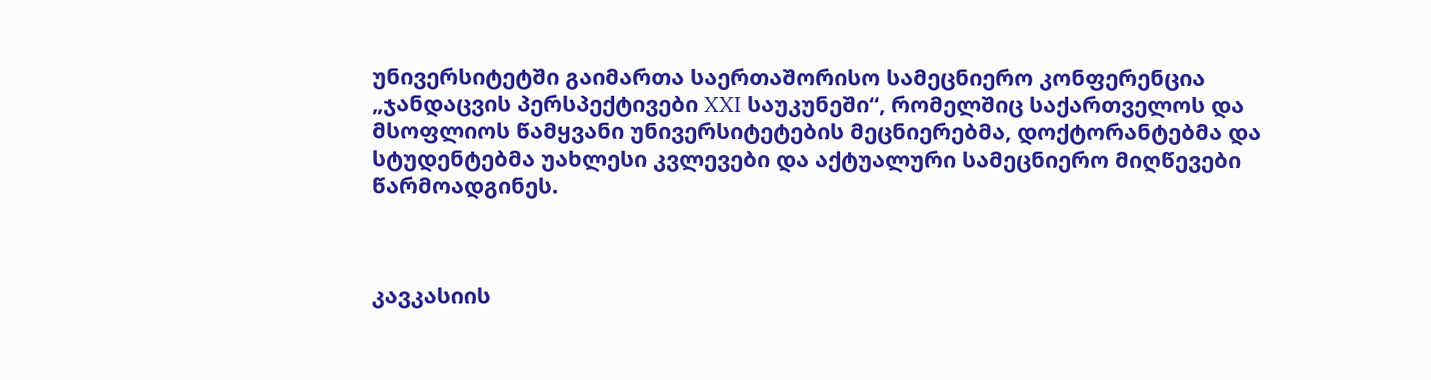უნივერსიტეტში გაიმართა საერთაშორისო სამეცნიერო კონფერენცია „ჯანდაცვის პერსპექტივები XXI საუკუნეში“, რომელშიც საქართველოს და მსოფლიოს წამყვანი უნივერსიტეტების მეცნიერებმა, დოქტორანტებმა და სტუდენტებმა უახლესი კვლევები და აქტუალური სამეცნიერო მიღწევები წარმოადგინეს.



კავკასიის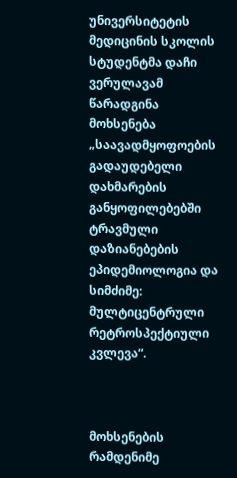უნივერსიტეტის მედიცინის სკოლის სტუდენტმა დაჩი ვერულავამ წარადგინა მოხსენება „საავადმყოფოების გადაუდებელი დახმარების განყოფილებებში ტრავმული დაზიანებების ეპიდემიოლოგია და სიმძიმე: მულტიცენტრული რეტროსპექტიული კვლევა“.



მოხსენების რამდენიმე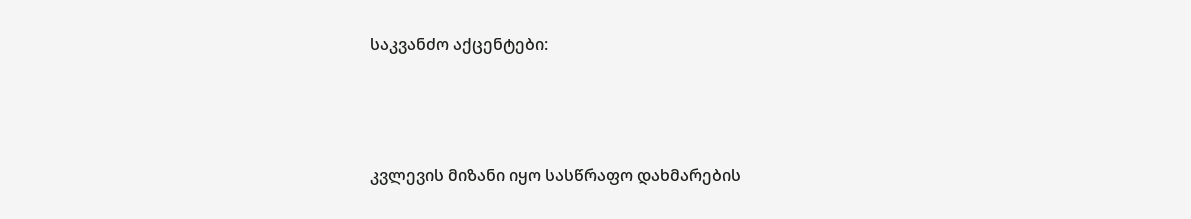საკვანძო აქცენტები:



კვლევის მიზანი იყო სასწრაფო დახმარების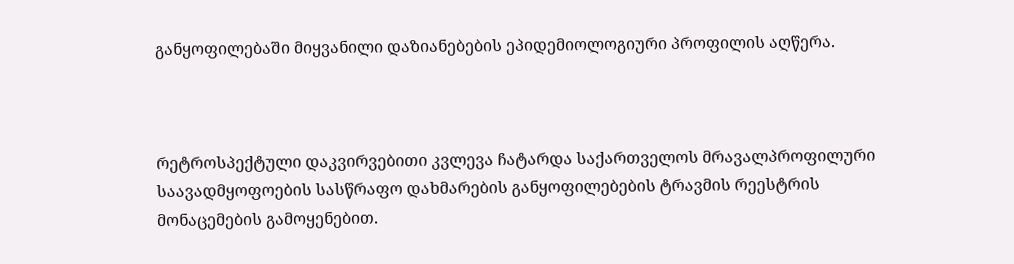განყოფილებაში მიყვანილი დაზიანებების ეპიდემიოლოგიური პროფილის აღწერა.



რეტროსპექტული დაკვირვებითი კვლევა ჩატარდა საქართველოს მრავალპროფილური საავადმყოფოების სასწრაფო დახმარების განყოფილებების ტრავმის რეესტრის მონაცემების გამოყენებით.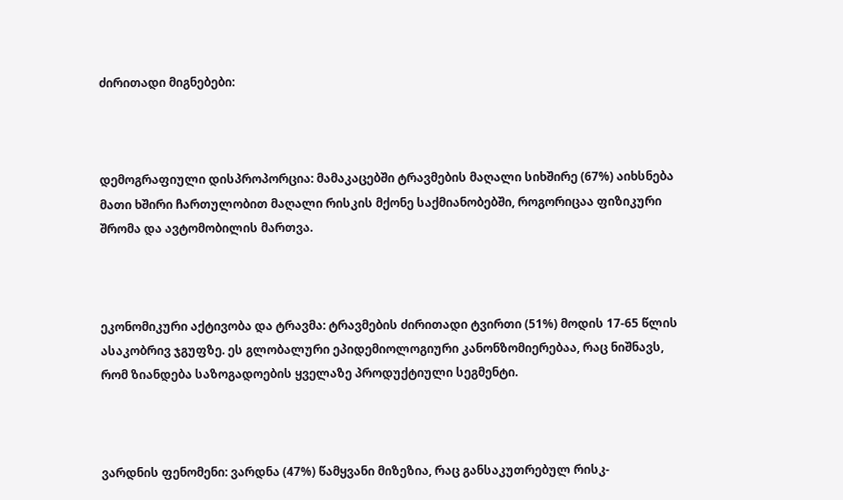ძირითადი მიგნებები:



დემოგრაფიული დისპროპორცია: მამაკაცებში ტრავმების მაღალი სიხშირე (67%) აიხსნება მათი ხშირი ჩართულობით მაღალი რისკის მქონე საქმიანობებში, როგორიცაა ფიზიკური შრომა და ავტომობილის მართვა.



ეკონომიკური აქტივობა და ტრავმა: ტრავმების ძირითადი ტვირთი (51%) მოდის 17-65 წლის ასაკობრივ ჯგუფზე. ეს გლობალური ეპიდემიოლოგიური კანონზომიერებაა, რაც ნიშნავს, რომ ზიანდება საზოგადოების ყველაზე პროდუქტიული სეგმენტი.



ვარდნის ფენომენი: ვარდნა (47%) წამყვანი მიზეზია, რაც განსაკუთრებულ რისკ-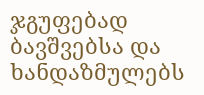ჯგუფებად ბავშვებსა და ხანდაზმულებს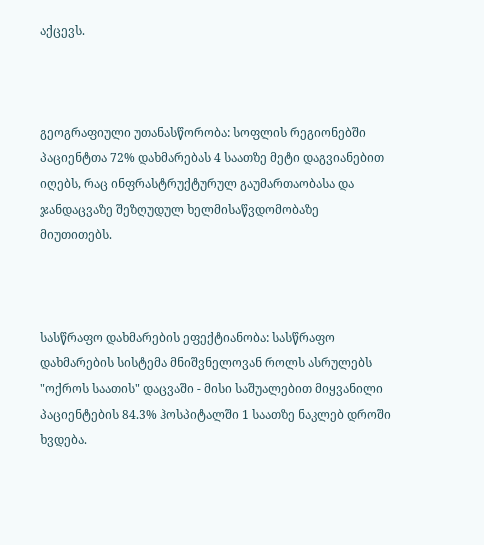აქცევს.



გეოგრაფიული უთანასწორობა: სოფლის რეგიონებში პაციენტთა 72% დახმარებას 4 საათზე მეტი დაგვიანებით იღებს, რაც ინფრასტრუქტურულ გაუმართაობასა და ჯანდაცვაზე შეზღუდულ ხელმისაწვდომობაზე მიუთითებს.



სასწრაფო დახმარების ეფექტიანობა: სასწრაფო დახმარების სისტემა მნიშვნელოვან როლს ასრულებს "ოქროს საათის" დაცვაში - მისი საშუალებით მიყვანილი პაციენტების 84.3% ჰოსპიტალში 1 საათზე ნაკლებ დროში ხვდება.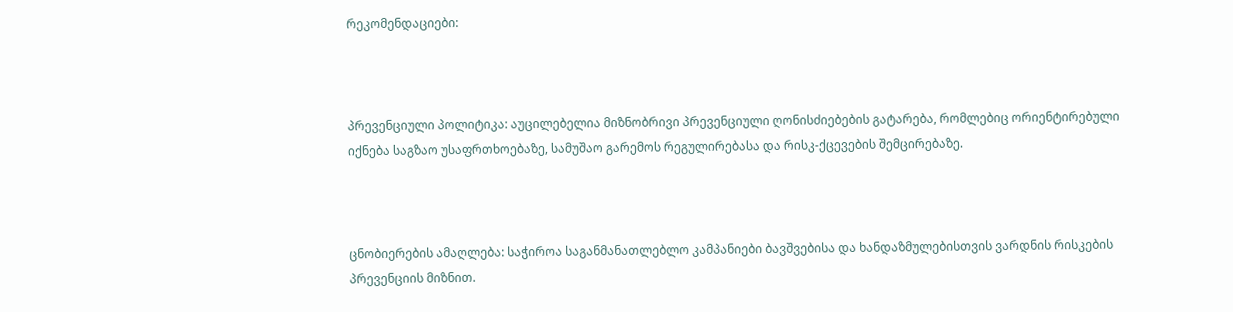რეკომენდაციები:



პრევენციული პოლიტიკა: აუცილებელია მიზნობრივი პრევენციული ღონისძიებების გატარება, რომლებიც ორიენტირებული იქნება საგზაო უსაფრთხოებაზე, სამუშაო გარემოს რეგულირებასა და რისკ-ქცევების შემცირებაზე.



ცნობიერების ამაღლება: საჭიროა საგანმანათლებლო კამპანიები ბავშვებისა და ხანდაზმულებისთვის ვარდნის რისკების პრევენციის მიზნით.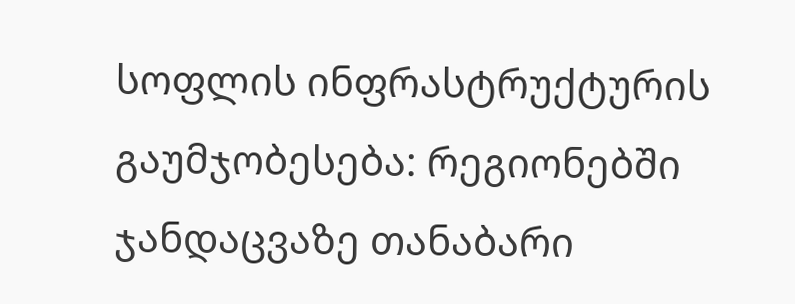სოფლის ინფრასტრუქტურის გაუმჯობესება: რეგიონებში ჯანდაცვაზე თანაბარი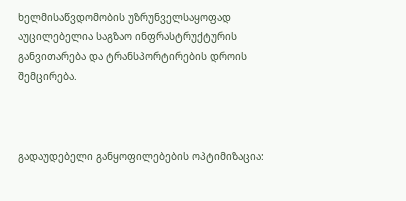ხელმისაწვდომობის უზრუნველსაყოფად აუცილებელია საგზაო ინფრასტრუქტურის განვითარება და ტრანსპორტირების დროის შემცირება.



გადაუდებელი განყოფილებების ოპტიმიზაცია: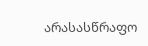არასასწრაფო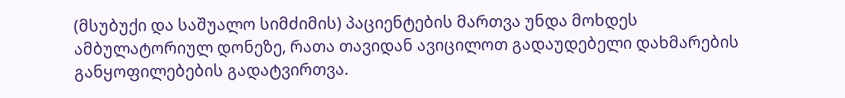(მსუბუქი და საშუალო სიმძიმის) პაციენტების მართვა უნდა მოხდეს ამბულატორიულ დონეზე, რათა თავიდან ავიცილოთ გადაუდებელი დახმარების განყოფილებების გადატვირთვა.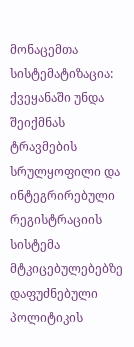მონაცემთა სისტემატიზაცია: ქვეყანაში უნდა შეიქმნას ტრავმების სრულყოფილი და ინტეგრირებული რეგისტრაციის სისტემა მტკიცებულებებზე დაფუძნებული პოლიტიკის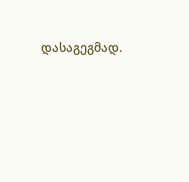დასაგეგმად.